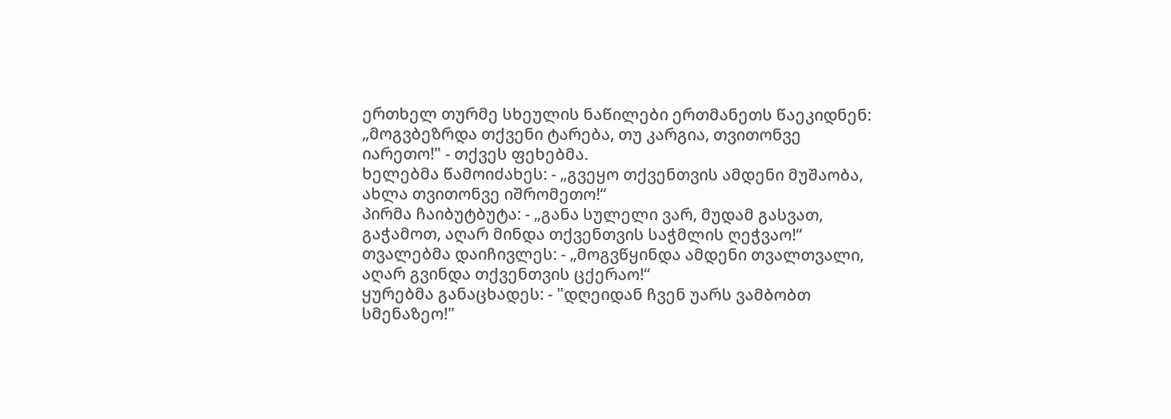ერთხელ თურმე სხეულის ნაწილები ერთმანეთს წაეკიდნენ:
„მოგვბეზრდა თქვენი ტარება, თუ კარგია, თვითონვე
იარეთო!" - თქვეს ფეხებმა.
ხელებმა წამოიძახეს: - „გვეყო თქვენთვის ამდენი მუშაობა, ახლა თვითონვე იშრომეთო!“
პირმა ჩაიბუტბუტა: - „განა სულელი ვარ, მუდამ გასვათ, გაჭამოთ, აღარ მინდა თქვენთვის საჭმლის ღეჭვაო!“
თვალებმა დაიჩივლეს: - „მოგვწყინდა ამდენი თვალთვალი, აღარ გვინდა თქვენთვის ცქერაო!“
ყურებმა განაცხადეს: - "დღეიდან ჩვენ უარს ვამბობთ სმენაზეო!"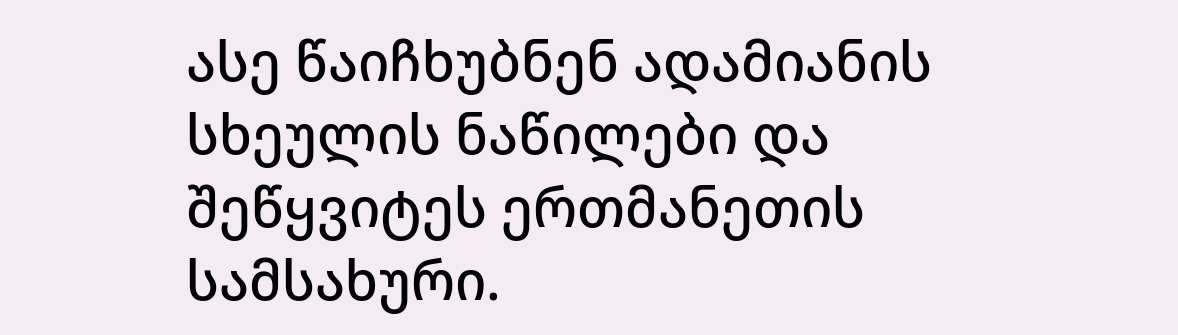ასე წაიჩხუბნენ ადამიანის სხეულის ნაწილები და შეწყვიტეს ერთმანეთის სამსახური.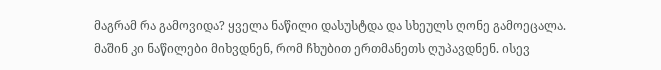მაგრამ რა გამოვიდა? ყველა ნაწილი დასუსტდა და სხეულს ღონე გამოეცალა.
მაშინ კი ნაწილები მიხვდნენ, რომ ჩხუბით ერთმანეთს ღუპავდნენ. ისევ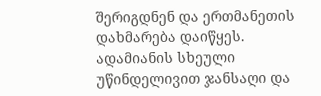შერიგდნენ და ერთმანეთის დახმარება დაიწყეს.
ადამიანის სხეული უწინდელივით ჯანსაღი და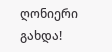ღონიერი გახდა!